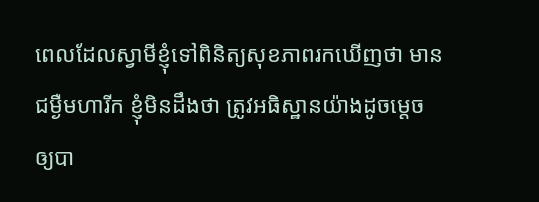ពេលដែលស្វាមីខ្ញុំទៅពិនិត្យសុខភាពរកឃើញថា មានជម្ងឺមហារីក ខ្ញុំមិនដឹងថា ត្រូវអធិស្ឋានយ៉ាងដូចម្តេច ឲ្យបា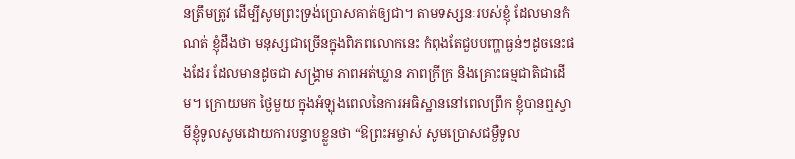នត្រឹមត្រូវ ដើម្បីសូមព្រះទ្រង់ប្រោសគាត់ឲ្យជា។ តាមទស្សនៈរបស់ខ្ញុំ ដែលមានកំណត់ ខ្ញុំដឹងថា មនុស្សជាច្រើនក្នុងពិភពលោកនេះ កំពុងតែជួបបញ្ហាធ្ងន់ៗដូចនេះផងដែរ ដែលមានដូចជា សង្រ្គាម ភាពអត់ឃ្លាន ភាពក្រីក្រ និងគ្រោះធម្មជាតិជាដើម។ ក្រោយមក ថ្ងៃមួយ ក្នុងអំឡុងពេលនៃការអធិស្ឋាននៅពេលព្រឹក ខ្ញុំបានឮស្វាមីខ្ញុំទូលសូមដោយការបន្ទាបខ្លួនថា “ឱព្រះអម្ចាស់ សូមប្រោសជម្ងឺទូល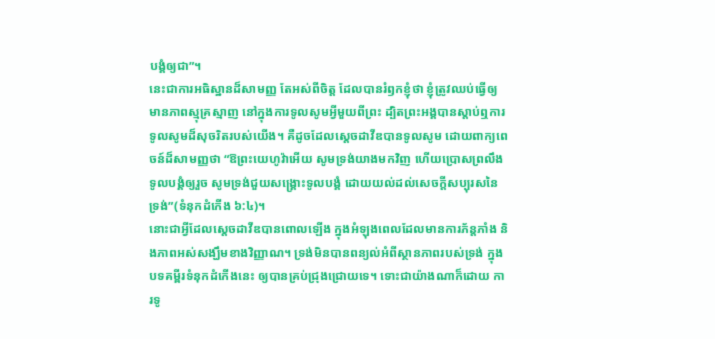បង្គំឲ្យជា”។
នេះជាការអធិស្ឋានដ៏សាមញ្ញ តែអស់ពីចិត្ត ដែលបានរំឭកខ្ញុំថា ខ្ញុំត្រូវឈប់ធ្វើឲ្យមានភាពស្មុគ្រស្មាញ នៅក្នុងការទូលសូមអ្វីមួយពីព្រះ ដ្បិតព្រះអង្គបានស្តាប់ឮការទូលសូមដ៏សុចរិតរបស់យើង។ គឺដូចដែលស្តេចដាវីឌបានទូលសូម ដោយពាក្យពេចន៍ដ៏សាមញ្ញថា “ឱព្រះយេហូវ៉ាអើយ សូមទ្រង់យាងមកវិញ ហើយប្រោសព្រលឹងទូលបង្គំឲ្យរួច សូមទ្រង់ជួយសង្គ្រោះទូលបង្គំ ដោយយល់ដល់សេចក្តីសប្បុរសនៃទ្រង់”(ទំនុកដំកើង ៦:៤)។
នោះជាអ្វីដែលស្តេចដាវីឌបានពោលឡើង ក្នុងអំឡុងពេលដែលមានការភ័ន្តភាំង និងភាពអស់សង្ឃឹមខាងវិញ្ញាណ។ ទ្រង់មិនបានពន្យល់អំពីស្ថានភាពរបស់ទ្រង់ ក្នុងបទគម្ពីរទំនុកដំកើងនេះ ឲ្យបានគ្រប់ជ្រុងជ្រោយទេ។ ទោះជាយ៉ាងណាក៏ដោយ ការទូ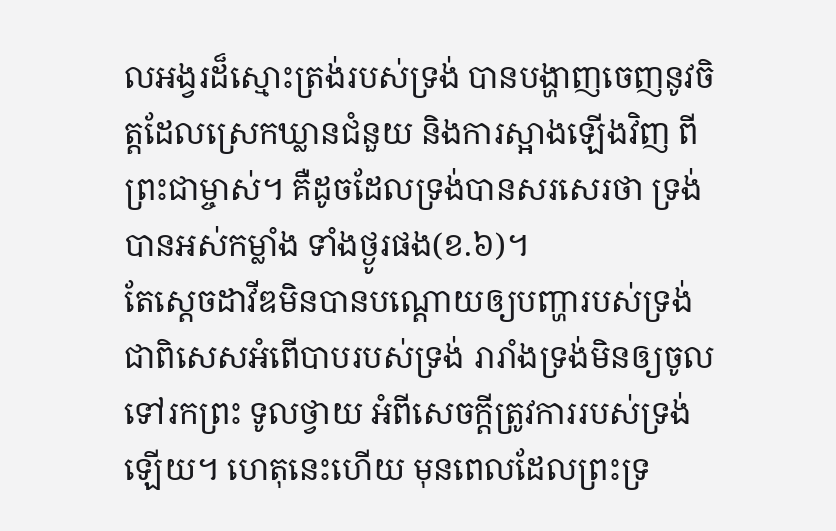លអង្វរដ៏ស្មោះត្រង់របស់ទ្រង់ បានបង្ហាញចេញនូវចិត្តដែលស្រេកឃ្លានជំនួយ និងការស្អាងឡើងវិញ ពីព្រះជាម្ចាស់។ គឺដូចដែលទ្រង់បានសរសេរថា ទ្រង់បានអស់កម្លាំង ទាំងថ្ងូរផង(ខ.៦)។
តែស្តេចដាវីឌមិនបានបណ្តោយឲ្យបញ្ហារបស់ទ្រង់ ជាពិសេសអំពើបាបរបស់ទ្រង់ រារាំងទ្រង់មិនឲ្យចូលទៅរកព្រះ ទូលថ្វាយ អំពីសេចក្តីត្រូវការរបស់ទ្រង់ឡើយ។ ហេតុនេះហើយ មុនពេលដែលព្រះទ្រ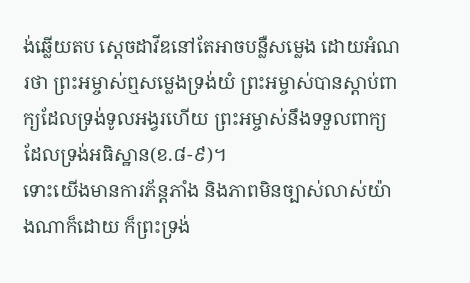ង់ឆ្លើយតប ស្តេចដាវីឌនៅតែអាចបន្លឺសម្លេង ដោយអំណរថា ព្រះអម្ចាស់ឮសម្លេងទ្រង់យំ ព្រះអម្ចាស់បានស្តាប់ពាក្យដែលទ្រង់ទូលអង្វរហើយ ព្រះអម្ចាស់នឹងទទួលពាក្យដែលទ្រង់អធិស្ឋាន(ខ.៨-៩)។
ទោះយើងមានការភ័ន្តភាំង និងភាពមិនច្បាស់លាស់យ៉ាងណាក៏ដោយ ក៏ព្រះទ្រង់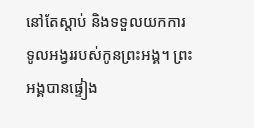នៅតែស្តាប់ និងទទួលយកការទូលអង្វររបស់កូនព្រះអង្គ។ ព្រះអង្គបានផ្ទៀង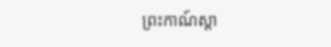ព្រះកាណ៍ស្តា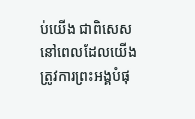ប់យើង ជាពិសេស នៅពេលដែលយើងត្រូវការព្រះអង្គបំផុ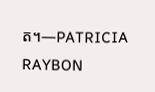ត។—PATRICIA RAYBON